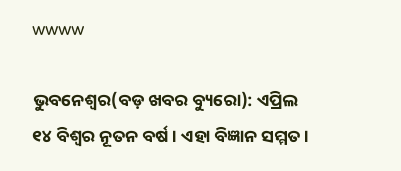wwww

ଭୁବନେଶ୍ବର(ବଡ଼ ଖବର ବ୍ୟୁରୋ): ଏପ୍ରିଲ ୧୪ ବିଶ୍ୱର ନୂତନ ବର୍ଷ । ଏହା ବିଜ୍ଞାନ ସମ୍ମତ।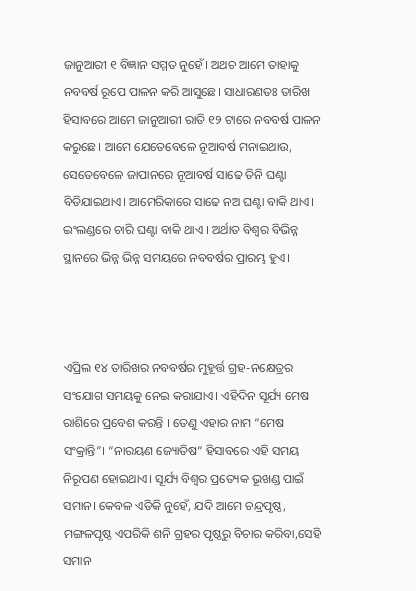ଜାନୁଆରୀ ୧ ବିଜ୍ଞାନ ସମ୍ମତ ନୁହେଁ। ଅଥଚ ଆମେ ତାହାକୁ ନବବର୍ଷ ରୂପେ ପାଳନ କରି ଆସୁଛେ। ସାଧାରଣତଃ ତାରିଖ ହିସାବରେ ଆମେ ଜାନୁଆରୀ ରାତି ୧୨ ଟାରେ ନବବର୍ଷ ପାଳନ କରୁଛେ। ଆମେ ଯେତେବେଳେ ନୂଆବର୍ଷ ମନାଇଥାଉ, ସେତେବେଳେ ଜାପାନରେ ନୂଆବର୍ଷ ସାଢେ ତିନି ଘଣ୍ଟା ବିତିଯାଇଥାଏ। ଆମେରିକାରେ ସାଢେ ନଅ ଘଣ୍ଟା ବାକି ଥାଏ। ଇଂଲଣ୍ଡରେ ଚାରି ଘଣ୍ଟା ବାକି ଥାଏ । ଅର୍ଥାତ ବିଶ୍ୱର ବିଭିନ୍ନ ସ୍ଥାନରେ ଭିନ୍ନ ଭିନ୍ନ ସମୟରେ ନବବର୍ଷର ପ୍ରାରମ୍ଭ ହୁଏ।



ଏପ୍ରିଲ ୧୪ ତାରିଖର ନବବର୍ଷର ମୁହୂର୍ତ୍ତ ଗ୍ରହ-ନକ୍ଷେତ୍ରର ସଂଯୋଗ ସମୟକୁ ନେଇ କରାଯାଏ। ଏହିଦିନ ସୂର୍ଯ୍ୟ ମେଷ ରାଶିରେ ପ୍ରବେଶ କରନ୍ତି । ତେଣୁ ଏହାର ନାମ “ମେଷ ସଂକ୍ରାନ୍ତି”। “ନାରୟଣ ଜ୍ୟୋତିଷ” ହିସାବରେ ଏହି ସମୟ ନିରୂପଣ ହୋଇଥାଏ। ସୂର୍ଯ୍ୟ ବିଶ୍ୱର ପ୍ରତ୍ୟେକ ଭୂଖଣ୍ଡ ପାଇଁ ସମାନ। କେବଳ ଏତିକି ନୁହେଁ, ଯଦି ଆମେ ଚନ୍ଦ୍ରପୃଷ୍ଠ, ମଙ୍ଗଳପୃଷ୍ଠ ଏପରିକି ଶନି ଗ୍ରହର ପୃଷ୍ଠରୁ ବିଚାର କରିବା,ସେହି ସମାନ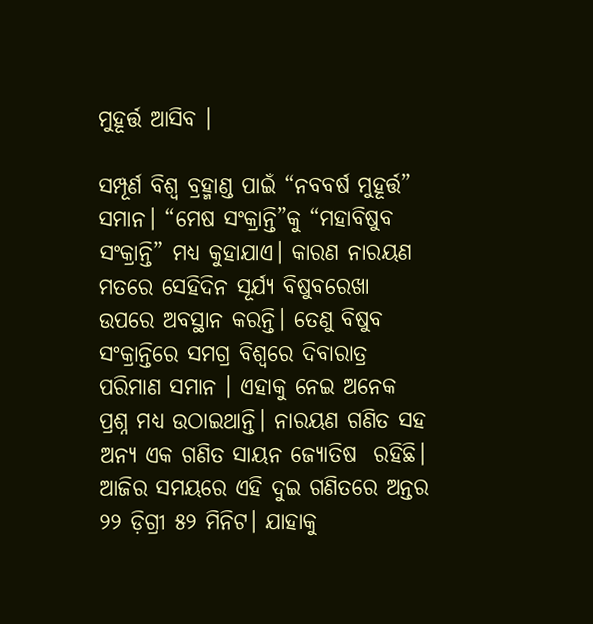ମୁହୂର୍ତ୍ତ ଆସିବ ।

ସମ୍ପୂର୍ଣ ବିଶ୍ୱ ବ୍ରହ୍ମାଣ୍ଡ ପାଇଁ “ନବବର୍ଷ ମୁହୂର୍ତ୍ତ” ସମାନ। “ମେଷ ସଂକ୍ରାନ୍ତି”କୁ “ମହାବିଷୁବ ସଂକ୍ରାନ୍ତି” ମଧ୍ୟ କୁହାଯାଏ। କାରଣ ନାରୟଣ ମତରେ ସେହିଦିନ ସୂର୍ଯ୍ୟ ବିଷୁବରେଖା ଉପରେ ଅବସ୍ଥାନ କରନ୍ତି। ତେଣୁ ବିଷୁବ ସଂକ୍ରାନ୍ତିରେ ସମଗ୍ର ବିଶ୍ୱରେ ଦିବାରାତ୍ର ପରିମାଣ ସମାନ । ଏହାକୁ ନେଇ ଅନେକ ପ୍ରଶ୍ନ ମଧ୍ୟ ଉଠାଇଥାନ୍ତି। ନାରୟଣ ଗଣିତ ସହ ଅନ୍ୟ ଏକ ଗଣିତ ସାୟନ ଜ୍ୟୋତିଷ  ରହିଛି। ଆଜିର ସମୟରେ ଏହି ଦୁଇ ଗଣିତରେ ଅନ୍ତର ୨୨ ଡ଼ିଗ୍ରୀ ୫୨ ମିନିଟ। ଯାହାକୁ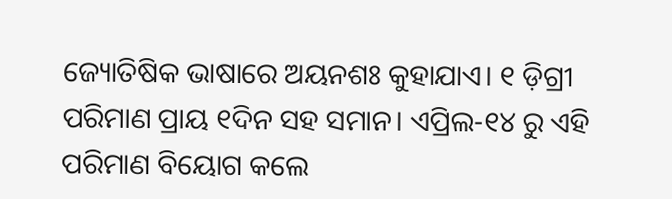ଜ୍ୟୋତିଷିକ ଭାଷାରେ ଅୟନଶଃ କୁହାଯାଏ। ୧ ଡ଼ିଗ୍ରୀ ପରିମାଣ ପ୍ରାୟ ୧ଦିନ ସହ ସମାନ। ଏପ୍ରିଲ-୧୪ ରୁ ଏହି ପରିମାଣ ବିୟୋଗ କଲେ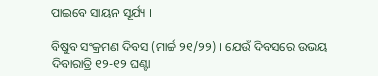ପାଇବେ ସାୟନ ସୂର୍ଯ୍ୟ ।

ବିଷୁବ ସଂକ୍ରମଣ ଦିବସ (ମାର୍ଚ୍ଚ ୨୧/୨୨) । ଯେଉଁ ଦିବସରେ ଉଭୟ ଦିବାରାତ୍ରି ୧୨-୧୨ ଘଣ୍ଟା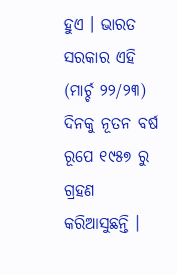ହୁଏ । ଭାରତ ସରକାର ଏହି (ମାର୍ଚ୍ଚ ୨୨/୨୩) ଦିନକୁ ନୂତନ ବର୍ଷ ରୂପେ ୧୯୫୭ ରୁ ଗ୍ରହଣ କରିଆସୁଛନ୍ତି ।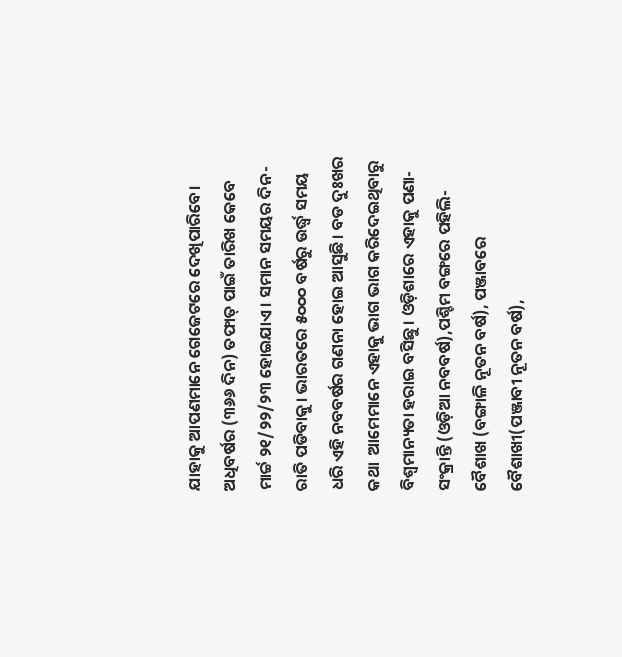ଯାହାକୁ ଆପଣମାନେ ଗେଜେଟରେ ଦେଖିପାରିବେ। ଅଧିବର୍ଷର (୩୬୬ ଦିନ) ତଫାତ୍ ପାଇଁ ତାରିଖ କେବେ ମାର୍ଚ୍ଚ ୨୧/୨୨/୨୩ ହୋଇଯାଏ । ସମାନ ସମୟର ଦିନ-ରାତି ପଡିବାକୁ। ଭାରତରେ ୫୦୦୦ ବର୍ଷରୁ ଉର୍ଦ୍ଧ୍ବ ସମୟ ଧରି ଏହି ନବବର୍ଷର ଗଣନା ହୋଇ ଆସୁଛି। ବଡ ଦୁଃଖର କଥା  ଆମେମାନେ ଏହାକୁ ଭାଗ ଭାଗ କରିଦେଇଥିବାରୁ ବିଶ୍ଵମାନ୍ୟତା ହରାଇ ବସିଛୁ। ଓଡ଼ିଶାରେ ଏହାକୁ ପଣା-ସଂକ୍ରାନ୍ତି (ଓଡ଼ିଆ ନବବର୍ଷ),ପଶ୍ଚିମ ବଙ୍ଗରେ ପହିଲି-ବୈଶାଖ (ବଙ୍ଗାଳି ନୂତନ ବର୍ଷ), ପଞ୍ଜାବରେ ବୈଶାଖୀ(ପଞ୍ଜାବୀ ନୂତନ ବର୍ଷ),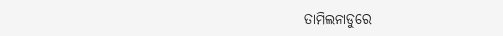ତାମିଲନାଡୁରେ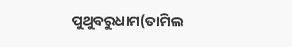ପୁଥୁବରୁଧାମ(ତାମିଲ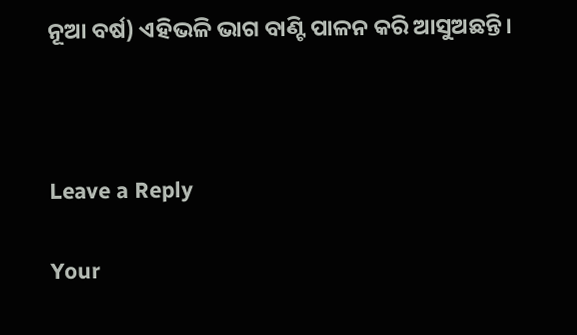ନୂଆ ବର୍ଷ) ଏହିଭଳି ଭାଗ ବାଣ୍ଟି ପାଳନ କରି ଆସୁଅଛନ୍ତି।



Leave a Reply

Your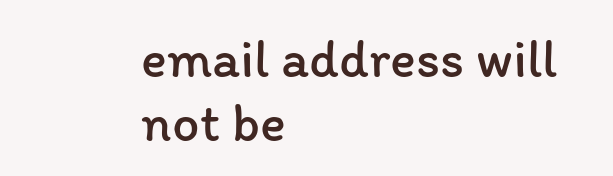email address will not be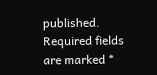published. Required fields are marked *